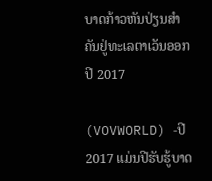ບາດກ້າວຫັນປ່ຽນສຳຄັນຢູ່ທະເລຕາເວັນອອກປີ 2017

(VOVWORLD) -ປີ 2017 ແມ່ນປີຮັບຮູ້ບາດ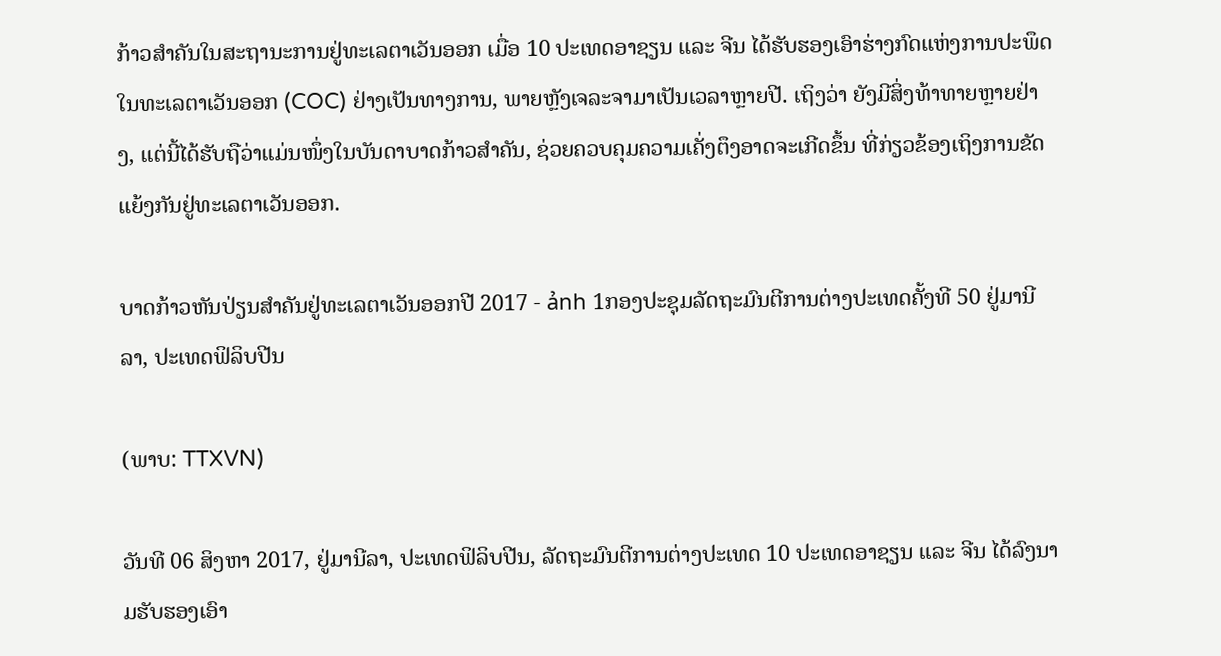ກ້າວສຳຄັນໃນສະຖານະການຢູ່ທະເລຕາເວັນອອກ ເມື່ອ 10 ປະເທດອາຊຽນ ແລະ ຈີນ ໄດ້ຮັບຮອງເອົາຮ່າງກົດແຫ່ງການປະພຶດໃນທະເລຕາເວັນອອກ (COC) ຢ່າງເປັນທາງການ, ພາຍຫຼັງເຈລະຈາມາເປັນເວລາຫຼາຍປີ. ເຖິງວ່າ ຍັງມີສິ່ງທ້າທາຍຫຼາຍຢ່າງ, ແຕ່ນີ້ໄດ້ຮັບຖືວ່າແມ່ນໜຶ່ງໃນບັນດາບາດກ້າວສຳຄັນ, ຊ່ວຍຄວບຄຸມຄວາມເຄັ່ງຕຶງອາດຈະເກີດຂຶ້ນ ທີ່ກ່ຽວຂ້ອງເຖິງການຂັດແຍ້ງກັນຢູ່ທະເລຕາເວັນອອກ.

ບາດກ້າວຫັນປ່ຽນສຳຄັນຢູ່ທະເລຕາເວັນອອກປີ 2017 - ảnh 1ກອງປະຊຸມລັດຖະມົນຕີການຕ່າງປະເທດຄັ້ງທີ 50 ຢູ່ມານີລາ, ປະເທດຟິລິບປີນ

(ພາບ: TTXVN)

ວັນທີ 06 ສິງຫາ 2017, ຢູ່ມານີລາ, ປະເທດຟິລິບປີນ, ລັດຖະມົນຕີການຕ່າງປະເທດ 10 ປະເທດອາຊຽນ ແລະ ຈີນ ໄດ້ລົງນາມຮັບຮອງເອົາ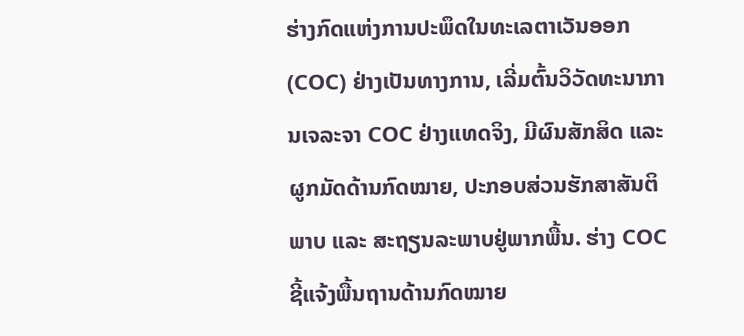ຮ່າງກົດແຫ່ງການປະພຶດໃນທະເລຕາເວັນອອກ (COC) ຢ່າງເປັນທາງການ, ເລີ່ມຕົ້ນວິວັດທະນາການເຈລະຈາ COC ຢ່າງແທດຈິງ, ມີຜົນສັກສິດ ແລະ ຜູກມັດດ້ານກົດໝາຍ, ປະກອບສ່ວນຮັກສາສັນຕິພາບ ແລະ ສະຖຽນລະພາບຢູ່ພາກພື້ນ. ຮ່າງ COC ຊີ້ແຈ້ງພື້ນຖານດ້ານກົດໝາຍ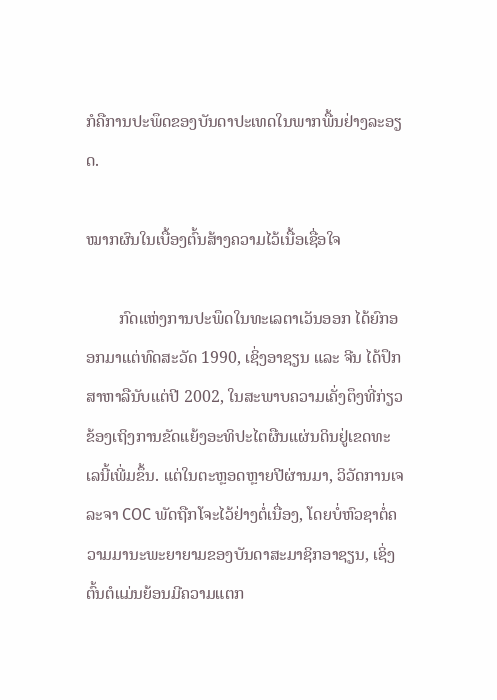ກໍຄືການປະພຶດຂອງບັນດາປະເທດໃນພາກພື້ນຢ່າງລະອຽດ.

ໝາກຜົນໃນເບື້ອງຕົ້ນສ້າງຄວາມໄວ້ເນື້ອເຊື່ອໃຈ

        ກົດແຫ່ງການປະພຶດໃນທະເລຕາເວັນອອກ ໄດ້ຍົກອອກມາແຕ່ທົດສະວັດ 1990, ເຊິ່ງອາຊຽນ ແລະ ຈີນ ໄດ້ປຶກສາຫາລືນັບແຕ່ປີ 2002, ໃນສະພາບຄວາມເຄັ່ງຕຶງທີ່ກ່ຽວຂ້ອງເຖິງການຂັດແຍ້ງອະທິປະໄຕຜືນແຜ່ນດິນຢູ່ເຂດທະເລນີ້ເພີ່ມຂຶ້ນ. ແຕ່ໃນຕະຫຼອດຫຼາຍປີຜ່ານມາ, ວິວັດການເຈລະຈາ COC ພັດຖືກໂຈະໄວ້ຢ່າງຕໍ່ເນື່ອງ, ໂດຍບໍ່ຫົວຊາຕໍ່ຄວາມມານະພະຍາຍາມຂອງບັນດາສະມາຊິກອາຊຽນ, ເຊິ່ງຕົ້ນຕໍແມ່ນຍ້ອນມີຄວາມແຕກ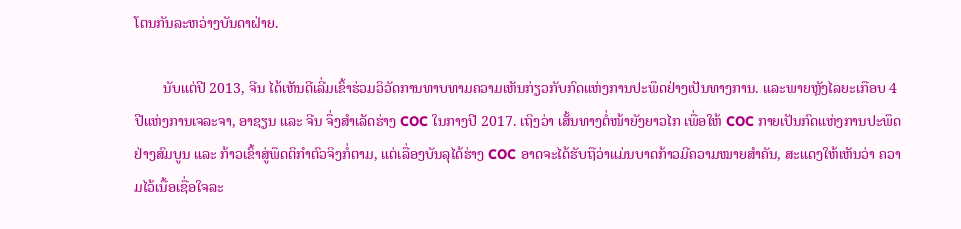ໂຕນກັນລະຫວ່າງບັນດາຝ່າຍ.

        ນັບແຕ່ປີ 2013, ຈີນ ໄດ້ເຫັນດີເລີ່ມເຂົ້າຮ່ວມວິວັດການທາບທາມຄວາມເຫັນກ່ຽວກັບກົດແຫ່ງການປະພຶດຢ່າງເປັນທາງການ. ແລະພາຍຫຼັງໄລຍະເກືອບ 4 ປີແຫ່ງການເຈລະຈາ, ອາຊຽນ ແລະ ຈີນ ຈຶ່ງສຳເລັດຮ່າງ COC ໃນກາງປີ 2017. ເຖິງວ່າ ເສັ້ນທາງຕໍ່ໜ້າຍັງຍາວໄກ ເພື່ອໃຫ້ COC ກາຍເປັນກົດແຫ່ງການປະພຶດຢ່າງສົມບູນ ແລະ ກ້າວເຂົ້າສູ່ພຶດຕິກຳຕົວຈິງກໍ່ຕາມ, ແຕ່ເລື່ອງບັນລຸໄດ້ຮ່າງ COC ອາດຈະໄດ້ຮັບຖືວ່າແມ່ນບາດກ້າວມີຄວາມໝາຍສຳຄັນ, ສະແດງໃຫ້ເຫັນວ່າ ຄວາມໄວ້ເນື້ອເຊື່ອໃຈລະ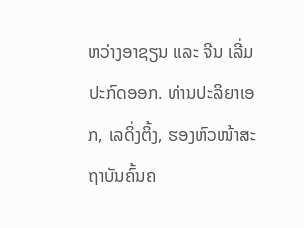ຫວ່າງອາຊຽນ ແລະ ຈີນ ເລີ່ມປະກົດອອກ. ທ່ານປະລິຍາເອກ, ເລດິ່ງຕິ້ງ, ຮອງຫົວໜ້າສະຖາບັນຄົ້ນຄ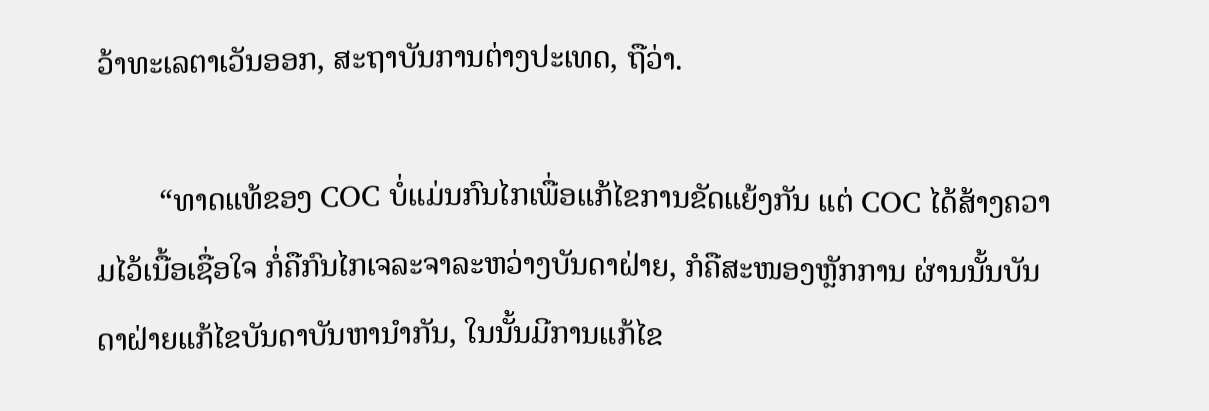ວ້າທະເລຕາເວັນອອກ, ສະຖາບັນການຕ່າງປະເທດ, ຖືວ່າ.

        “ທາດແທ້ຂອງ COC ບໍ່ແມ່ນກົນໄກເພື່ອແກ້ໄຂການຂັດແຍ້ງກັນ ແຕ່ COC ໄດ້ສ້າງຄວາມໄວ້ເນື້ອເຊື່ອໃຈ ກໍ່ຄືກົນໄກເຈລະຈາລະຫວ່າງບັນດາຝ່າຍ, ກໍຄືສະໜອງຫຼັກການ ຜ່ານນັ້ນບັນດາຝ່າຍແກ້ໄຂບັນດາບັນຫານຳກັນ, ໃນນັ້ນມີການແກ້ໄຂ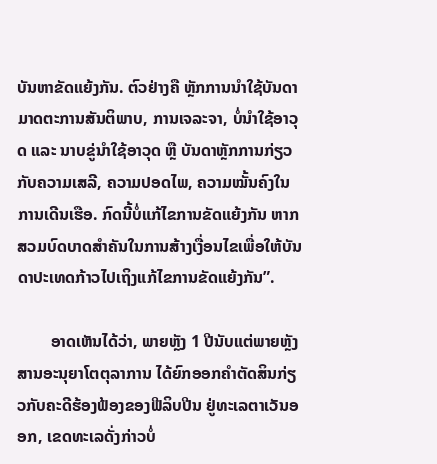ບັນຫາຂັດແຍ້ງກັນ. ຕົວຢ່າງຄື ຫຼັກການນຳໃຊ້ບັນດາມາດຕະການສັນຕິພາບ, ການເຈລະຈາ, ບໍ່ນຳໃຊ້ອາວຸດ ແລະ ນາບຂູ່ນຳໃຊ້ອາວຸດ ຫຼື ບັນດາຫຼັກການກ່ຽວກັບຄວາມເສລີ, ຄວາມປອດໄພ, ຄວາມໝັ້ນຄົງໃນການເດີນເຮືອ. ກົດນີ້ບໍ່ແກ້ໄຂການຂັດແຍ້ງກັນ ຫາກສວມບົດບາດສຳຄັນໃນການສ້າງເງື່ອນໄຂເພື່ອໃຫ້ບັນດາປະເທດກ້າວໄປເຖິງແກ້ໄຂການຂັດແຍ້ງກັນ”.

        ອາດເຫັນໄດ້ວ່າ, ພາຍຫຼັງ 1 ປີນັບແຕ່ພາຍຫຼັງສານອະນຸຍາໂຕຕຸລາການ ໄດ້ຍົກອອກຄຳຕັດສິນກ່ຽວກັບຄະດີຮ້ອງຟ້ອງຂອງຟີລິບປີນ ຢູ່ທະເລຕາເວັນອອກ, ເຂດທະເລດັ່ງກ່າວບໍ່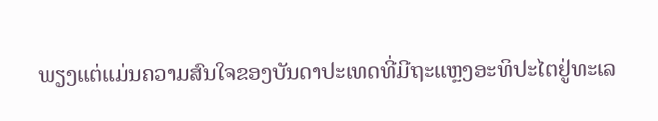ພຽງແຕ່ແມ່ນຄວາມສົນໃຈຂອງບັນດາປະເທດທີ່ມີຖະແຫຼງອະທິປະໄຕຢູ່ທະເລ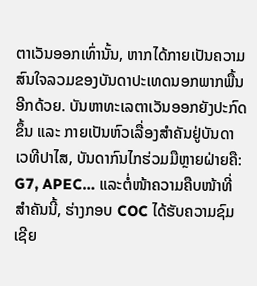ຕາເວັນອອກເທົ່ານັ້ນ, ຫາກໄດ້ກາຍເປັນຄວາມສົນໃຈລວມຂອງບັນດາປະເທດນອກພາກພື້ນອີກດ້ວຍ. ບັນຫາທະເລຕາເວັນອອກຍັງປະກົດຂຶ້ນ ແລະ ກາຍເປັນຫົວເລື່ອງສຳຄັນຢູ່ບັນດາເວທີປາໄສ, ບັນດາກົນໄກຮ່ວມມືຫຼາຍຝ່າຍຄື: G7, APEC… ແລະຕໍ່ໜ້າຄວາມຄືບໜ້າທີ່ສຳຄັນນີ້, ຮ່າງກອບ COC ໄດ້ຮັບຄວາມຊົມເຊີຍ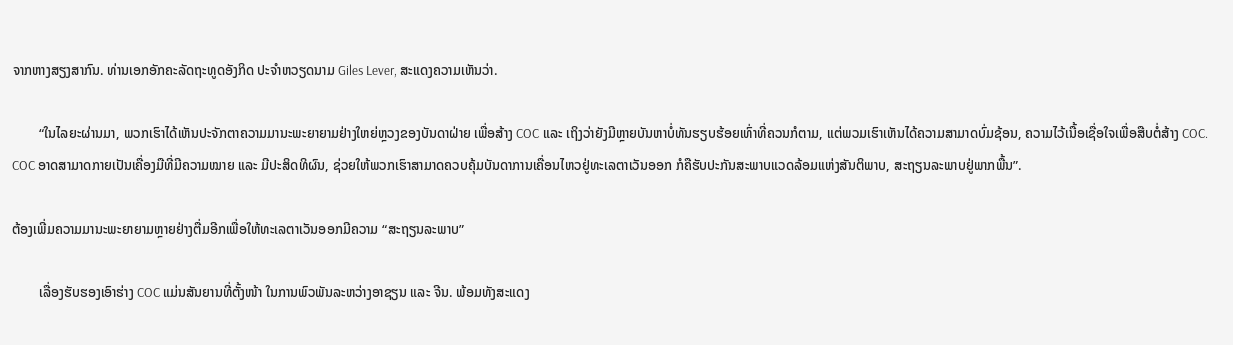ຈາກຫາງສຽງສາກົນ. ທ່ານເອກອັກຄະລັດຖະທູດອັງກິດ ປະຈຳຫວຽດນາມ Giles Lever, ສະແດງຄວາມເຫັນວ່າ.

        “ໃນໄລຍະຜ່ານມາ, ພວກເຮົາໄດ້ເຫັນປະຈັກຕາຄວາມມານະພະຍາຍາມຢ່າງໃຫຍ່ຫຼວງຂອງບັນດາຝ່າຍ ເພື່ອສ້າງ COC ແລະ ເຖິງວ່າຍັງມີຫຼາຍບັນຫາບໍ່ທັນຮຽບຮ້ອຍເທົ່າທີ່ຄວນກໍຕາມ, ແຕ່ພວມເຮົາເຫັນໄດ້ຄວາມສາມາດບົ່ມຊ້ອນ, ຄວາມໄວ້ເນື້ອເຊື່ອໃຈເພື່ອສືບຕໍ່ສ້າງ COC. COC ອາດສາມາດກາຍເປັນເຄື່ອງມືທີ່ມີຄວາມໝາຍ ແລະ ມີປະສິດທິຜົນ, ຊ່ວຍໃຫ້ພວກເຮົາສາມາດຄວບຄຸ້ມບັນດາການເຄື່ອນໄຫວຢູ່ທະເລຕາເວັນອອກ ກໍຄືຮັບປະກັນສະພາບແວດລ້ອມແຫ່ງສັນຕິພາບ, ສະຖຽນລະພາບຢູ່ພາກພື້ນ”.

ຕ້ອງເພີ່ມຄວາມມານະພະຍາຍາມຫຼາຍຢ່າງຕື່ມອີກເພື່ອໃຫ້ທະເລຕາເວັນອອກມີຄວາມ “ສະຖຽນລະພາບ”

        ເລື່ອງຮັບຮອງເອົາຮ່າງ COC ແມ່ນສັນຍານທີ່ຕັ້ງໜ້າ ໃນການພົວພັນລະຫວ່າງອາຊຽນ ແລະ ຈີນ. ພ້ອມທັງສະແດງ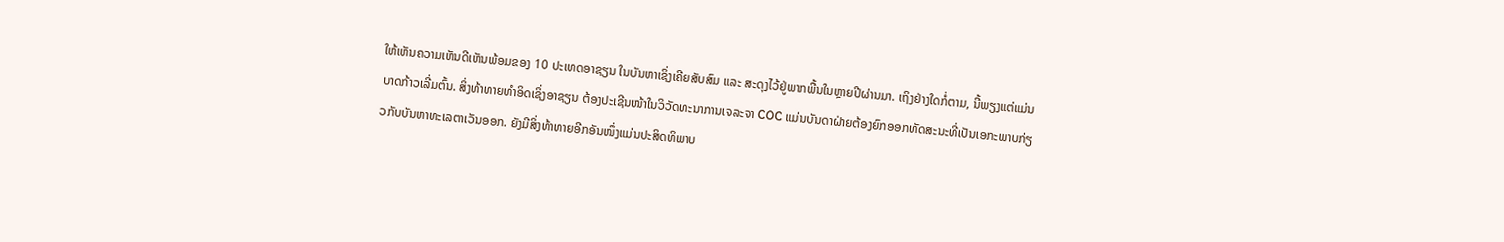ໃຫ້ເຫັນຄວາມເຫັນດີເຫັນພ້ອມຂອງ 10 ປະເທດອາຊຽນ ໃນບັນຫາເຊິ່ງເຄີຍສັບສົມ ແລະ ສະດຸງໄວ້ຢູ່ພາກພື້ນໃນຫຼາຍປີຜ່ານມາ. ເຖິງຢ່າງໃດກໍ່ຕາມ, ນີ້ພຽງແຕ່ແມ່ນບາດກ້າວເລີ່ມຕົ້ນ. ສິ່ງທ້າທາຍທຳອິດເຊິ່ງອາຊຽນ ຕ້ອງປະເຊີນໜ້າໃນວິວັດທະນາການເຈລະຈາ COC ແມ່ນບັນດາຝ່າຍຕ້ອງຍົກອອກທັດສະນະທີ່ເປັນເອກະພາບກ່ຽວກັບບັນຫາທະເລຕາເວັນອອກ. ຍັງມີສິ່ງທ້າທາຍອີກອັນໜຶ່ງແມ່ນປະສິດທິພາບ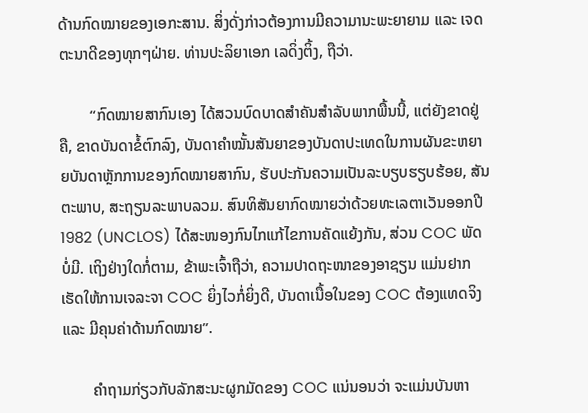ດ້ານກົດໝາຍຂອງເອກະສານ. ສິ່ງດັ່ງກ່າວຕ້ອງການມີຄວາມານະພະຍາຍາມ ແລະ ເຈດຕະນາດີຂອງທຸກໆຝ່າຍ. ທ່ານປະລິຍາເອກ ເລດິ່ງຕິ້ງ, ຖືວ່າ.

        “ກົດໝາຍສາກົນເອງ ໄດ້ສວນບົດບາດສຳຄັນສຳລັບພາກພື້ນນີ້, ແຕ່ຍັງຂາດຢູ່ຄື, ຂາດບັນດາຂໍ້ຕົກລົງ, ບັນດາຄຳໝັ້ນສັນຍາຂອງບັນດາປະເທດໃນການຜັນຂະຫຍາຍບັນດາຫຼັກການຂອງກົດໝາຍສາກົນ, ຮັບປະກັນຄວາມເປັນລະບຽບຮຽບຮ້ອຍ, ສັນຕະພາບ, ສະຖຽນລະພາບລວມ. ສົນທິສັນຍາກົດໝາຍວ່າດ້ວຍທະເລຕາເວັນອອກປີ 1982 (UNCLOS) ໄດ້ສະໜອງກົນໄກແກ້ໄຂການຄັດແຍ້ງກັນ, ສ່ວນ COC ພັດບໍ່ມີ. ເຖິງຢ່າງໃດກໍ່ຕາມ, ຂ້າພະເຈົ້າຖືວ່າ, ຄວາມປາດຖະໜາຂອງອາຊຽນ ແມ່ນຢາກເຮັດໃຫ້ການເຈລະຈາ COC ຍິ່ງໄວກໍ່ຍິ່ງດີ, ບັນດາເນື້ອໃນຂອງ COC ຕ້ອງແທດຈິງ ແລະ ມີຄຸນຄ່າດ້ານກົດໝາຍ”.

        ຄຳຖາມກ່ຽວກັບລັກສະນະຜູກມັດຂອງ COC ແນ່ນອນວ່າ ຈະແມ່ນບັນຫາ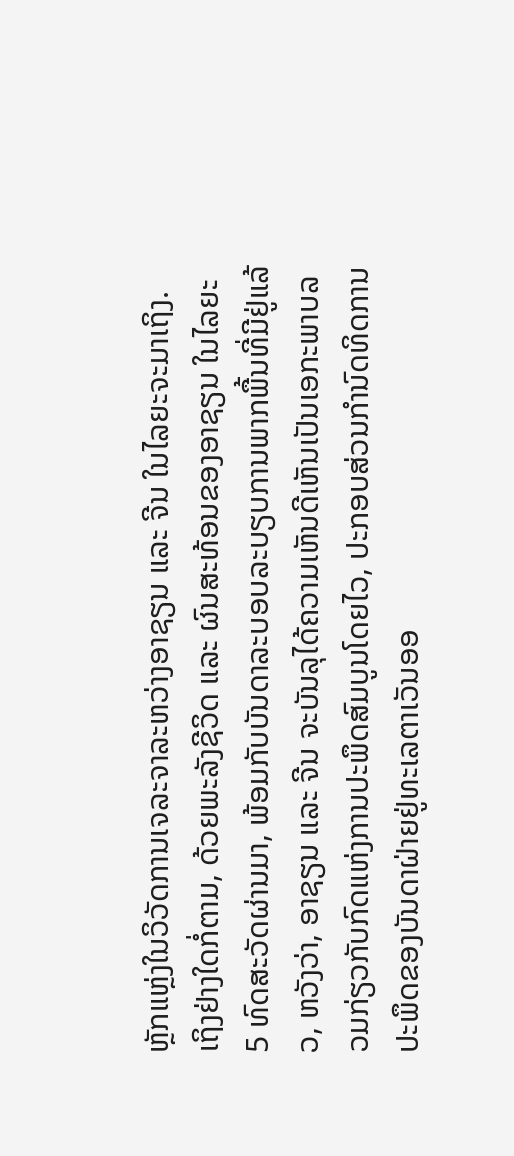ຫຼັກແຫຼ່ງໃນວິວັດການເຈລະຈາລະຫວ່າງອາຊຽນ ແລະ ຈີນ ໃນໄລຍະຈະມາເຖິງ. ເຖິງຢ່າງໃດກໍ່ຕາມ, ດ້ວຍພະລັງຊີວິດ ແລະ ຜົນສະທ້ອນຂອງອາຊຽນ ໃນໄລຍະ 5 ທົດສະວັດຜ່ານມາ, ພ້ອມກັບບັນດາລະບອບລະບຽບການພາກພື້ນທີ່ມີຢູ່ແລ້ວ, ຫວັງວ່າ, ອາຊຽນ ແລະ ຈີນ ຈະບັນລຸໄດ້ຄວາມເຫັນດີເຫັນເປັນເອກະພາບລວມກ່ຽວກັບກົດແຫ່ງການປະພຶດສົມບູນໂດຍໄວ, ປະກອບສ່ວນກຳນົດທິດການປະພຶດຂອງບັນດາຝ່າຍຢູ່ທະເລຕາເວັນອອ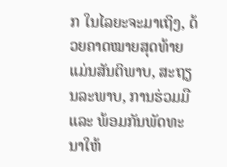ກ ໃນໄລຍະຈະມາເຖິງ, ດ້ວຍຄາດໝາຍສຸດທ້າຍແມ່ນສັນຕິພາບ, ສະຖຽນລະພາບ, ການຮ່ວມມື ແລະ ພ້ອມກັນພັດທະນາໃຫ້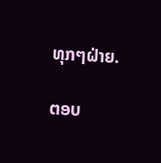ທຸກໆຝ່າຍ.

ຕອບ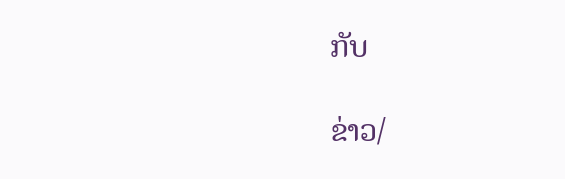ກັບ

ຂ່າວ/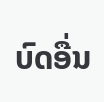ບົດອື່ນ